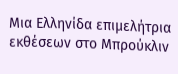Μια Ελληνίδα επιμελήτρια εκθέσεων στο Μπρούκλιν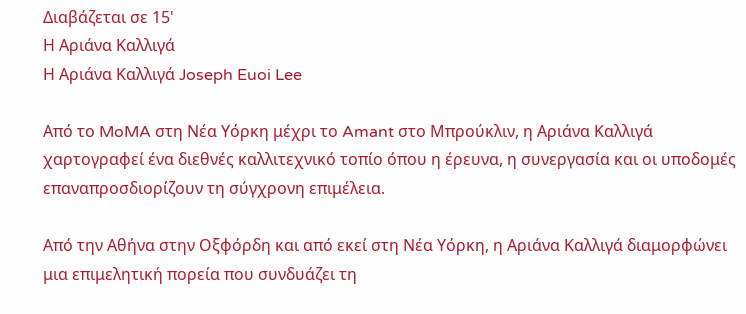Διαβάζεται σε 15'
Η Αριάνα Καλλιγά
Η Αριάνα Καλλιγά Joseph Euoi Lee

Από το MoMA στη Νέα Υόρκη μέχρι το Amant στο Μπρούκλιν, η Αριάνα Καλλιγά χαρτογραφεί ένα διεθνές καλλιτεχνικό τοπίο όπου η έρευνα, η συνεργασία και οι υποδομές επαναπροσδιορίζουν τη σύγχρονη επιμέλεια.

Από την Αθήνα στην Οξφόρδη και από εκεί στη Νέα Υόρκη, η Αριάνα Καλλιγά διαμορφώνει μια επιμελητική πορεία που συνδυάζει τη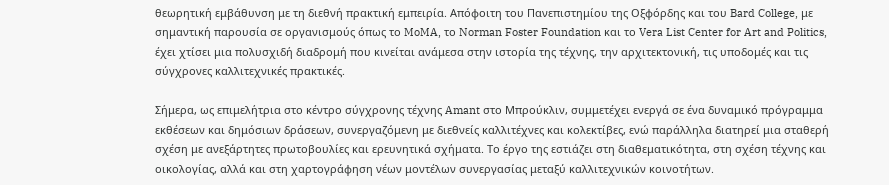θεωρητική εμβάθυνση με τη διεθνή πρακτική εμπειρία. Απόφοιτη του Πανεπιστημίου της Οξφόρδης και του Bard College, με σημαντική παρουσία σε οργανισμούς όπως το MoMA, το Norman Foster Foundation και το Vera List Center for Art and Politics, έχει χτίσει μια πολυσχιδή διαδρομή που κινείται ανάμεσα στην ιστορία της τέχνης, την αρχιτεκτονική, τις υποδομές και τις σύγχρονες καλλιτεχνικές πρακτικές.

Σήμερα, ως επιμελήτρια στο κέντρο σύγχρονης τέχνης Amant στο Μπρούκλιν, συμμετέχει ενεργά σε ένα δυναμικό πρόγραμμα εκθέσεων και δημόσιων δράσεων, συνεργαζόμενη με διεθνείς καλλιτέχνες και κολεκτίβες, ενώ παράλληλα διατηρεί μια σταθερή σχέση με ανεξάρτητες πρωτοβουλίες και ερευνητικά σχήματα. Το έργο της εστιάζει στη διαθεματικότητα, στη σχέση τέχνης και οικολογίας, αλλά και στη χαρτογράφηση νέων μοντέλων συνεργασίας μεταξύ καλλιτεχνικών κοινοτήτων.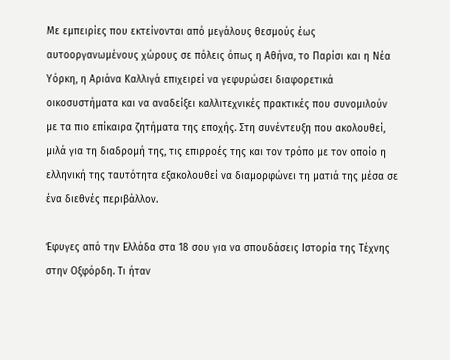Με εμπειρίες που εκτείνονται από μεγάλους θεσμούς έως αυτοοργανωμένους χώρους σε πόλεις όπως η Αθήνα, το Παρίσι και η Νέα Υόρκη, η Αριάνα Καλλιγά επιχειρεί να γεφυρώσει διαφορετικά οικοσυστήματα και να αναδείξει καλλιτεχνικές πρακτικές που συνομιλούν με τα πιο επίκαιρα ζητήματα της εποχής. Στη συνέντευξη που ακολουθεί, μιλά για τη διαδρομή της, τις επιρροές της και τον τρόπο με τον οποίο η ελληνική της ταυτότητα εξακολουθεί να διαμορφώνει τη ματιά της μέσα σε ένα διεθνές περιβάλλον.

Έφυγες από την Ελλάδα στα 18 σου για να σπουδάσεις Ιστορία της Τέχνης στην Οξφόρδη. Τι ήταν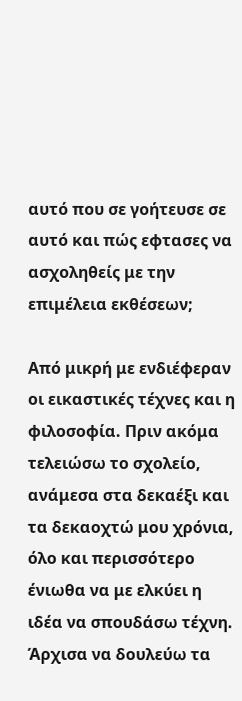αυτό που σε γοήτευσε σε αυτό και πώς εφτασες να ασχοληθείς με την επιμέλεια εκθέσεων;

Από μικρή με ενδιέφεραν οι εικαστικές τέχνες και η φιλοσοφία. Πριν ακόμα τελειώσω το σχολείο, ανάμεσα στα δεκαέξι και τα δεκαοχτώ μου χρόνια, όλο και περισσότερο ένιωθα να με ελκύει η ιδέα να σπουδάσω τέχνη. Άρχισα να δουλεύω τα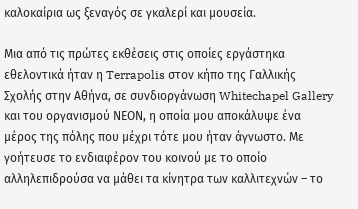καλοκαίρια ως ξεναγός σε γκαλερί και μουσεία.

Μια από τις πρώτες εκθέσεις στις οποίες εργάστηκα εθελοντικά ήταν η Terrapolis στον κήπο της Γαλλικής Σχολής στην Αθήνα, σε συνδιοργάνωση Whitechapel Gallery και του οργανισμού ΝΕΟΝ, η οποία μου αποκάλυψε ένα μέρος της πόλης που μέχρι τότε μου ήταν άγνωστο. Με γοήτευσε το ενδιαφέρον του κοινού με το οποίο αλληλεπιδρούσα να μάθει τα κίνητρα των καλλιτεχνών – το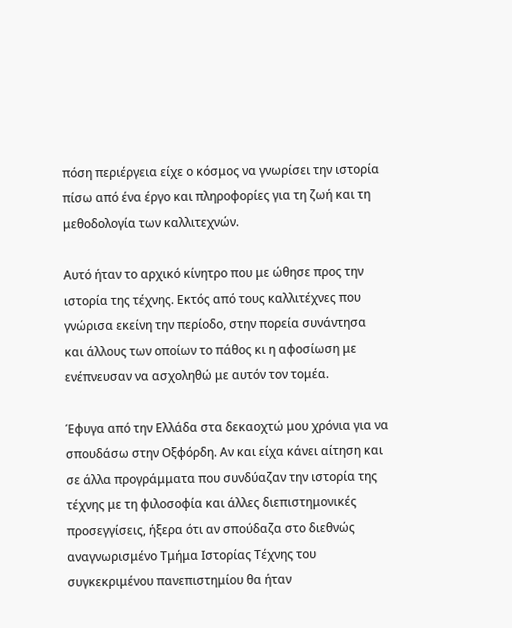πόση περιέργεια είχε ο κόσμος να γνωρίσει την ιστορία πίσω από ένα έργο και πληροφορίες για τη ζωή και τη μεθοδολογία των καλλιτεχνών.

Αυτό ήταν το αρχικό κίνητρο που με ώθησε προς την ιστορία της τέχνης. Εκτός από τους καλλιτέχνες που γνώρισα εκείνη την περίοδο, στην πορεία συνάντησα και άλλους των οποίων το πάθος κι η αφοσίωση με ενέπνευσαν να ασχοληθώ με αυτόν τον τομέα.

Έφυγα από την Ελλάδα στα δεκαοχτώ μου χρόνια για να σπουδάσω στην Οξφόρδη. Αν και είχα κάνει αίτηση και σε άλλα προγράμματα που συνδύαζαν την ιστορία της τέχνης με τη φιλοσοφία και άλλες διεπιστημονικές προσεγγίσεις, ήξερα ότι αν σπούδαζα στο διεθνώς αναγνωρισμένο Τμήμα Ιστορίας Τέχνης του συγκεκριμένου πανεπιστημίου θα ήταν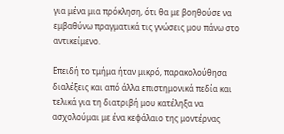για μένα μια πρόκληση, ότι θα με βοηθούσε να εμβαθύνω πραγματικά τις γνώσεις μου πάνω στο αντικείμενο.

Επειδή το τμήμα ήταν μικρό, παρακολούθησα διαλέξεις και από άλλα επιστημονικά πεδία και τελικά για τη διατριβή μου κατέληξα να ασχολούμαι με ένα κεφάλαιο της μοντέρνας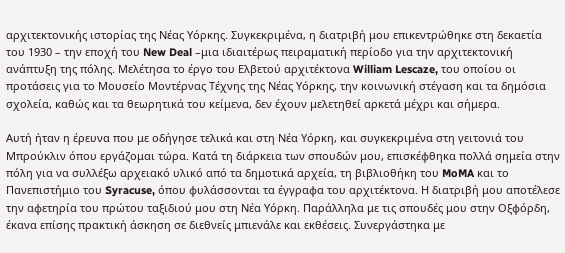αρχιτεκτονικής ιστορίας της Νέας Υόρκης. Συγκεκριμένα, η διατριβή μου επικεντρώθηκε στη δεκαετία του 1930 – την εποχή του New Deal –μια ιδιαιτέρως πειραματική περίοδο για την αρχιτεκτονική ανάπτυξη της πόλης. Μελέτησα το έργο του Ελβετού αρχιτέκτονα William Lescaze, του οποίου οι προτάσεις για το Μουσείο Μοντέρνας Τέχνης της Νέας Υόρκης, την κοινωνική στέγαση και τα δημόσια σχολεία, καθώς και τα θεωρητικά του κείμενα, δεν έχουν μελετηθεί αρκετά μέχρι και σήμερα.

Αυτή ήταν η έρευνα που με οδήγησε τελικά και στη Νέα Υόρκη, και συγκεκριμένα στη γειτονιά του Μπρούκλιν όπου εργάζομαι τώρα. Κατά τη διάρκεια των σπουδών μου, επισκέφθηκα πολλά σημεία στην πόλη για να συλλέξω αρχειακό υλικό από τα δημοτικά αρχεία, τη βιβλιοθήκη του MoMA και το Πανεπιστήμιο του Syracuse, όπου φυλάσσονται τα έγγραφα του αρχιτέκτονα. Η διατριβή μου αποτέλεσε την αφετηρία του πρώτου ταξιδιού μου στη Νέα Υόρκη. Παράλληλα με τις σπουδές μου στην Οξφόρδη, έκανα επίσης πρακτική άσκηση σε διεθνείς μπιενάλε και εκθέσεις. Συνεργάστηκα με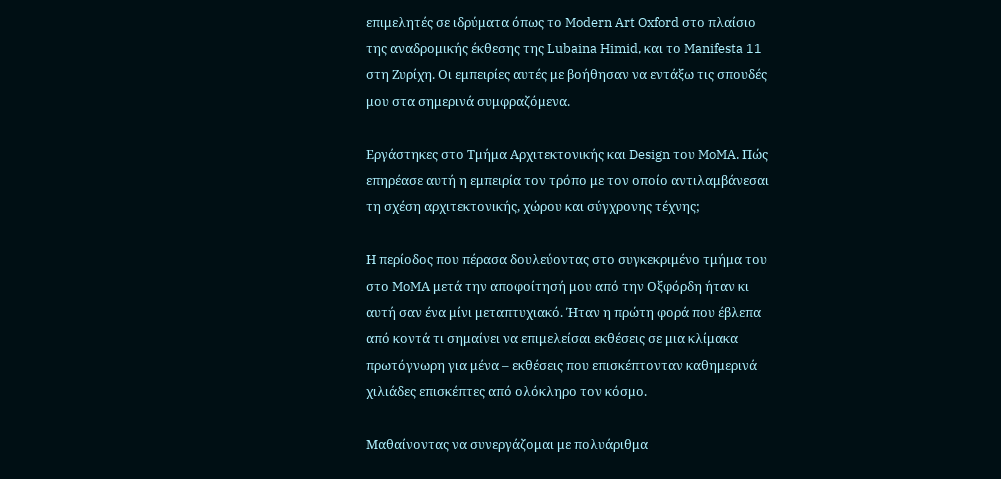επιμελητές σε ιδρύματα όπως το Modern Art Oxford στο πλαίσιο της αναδρομικής έκθεσης της Lubaina Himid, και το Manifesta 11 στη Ζυρίχη. Οι εμπειρίες αυτές με βοήθησαν να εντάξω τις σπουδές μου στα σημερινά συμφραζόμενα.

Εργάστηκες στο Τμήμα Αρχιτεκτονικής και Design του MoMA. Πώς επηρέασε αυτή η εμπειρία τον τρόπο με τον οποίο αντιλαμβάνεσαι τη σχέση αρχιτεκτονικής, χώρου και σύγχρονης τέχνης;

Η περίοδος που πέρασα δουλεύοντας στο συγκεκριμένο τμήμα του στο MoMΑ μετά την αποφοίτησή μου από την Οξφόρδη ήταν κι αυτή σαν ένα μίνι μεταπτυχιακό. Ήταν η πρώτη φορά που έβλεπα από κοντά τι σημαίνει να επιμελείσαι εκθέσεις σε μια κλίμακα πρωτόγνωρη για μένα – εκθέσεις που επισκέπτονταν καθημερινά χιλιάδες επισκέπτες από ολόκληρο τον κόσμο.

Μαθαίνοντας να συνεργάζομαι με πολυάριθμα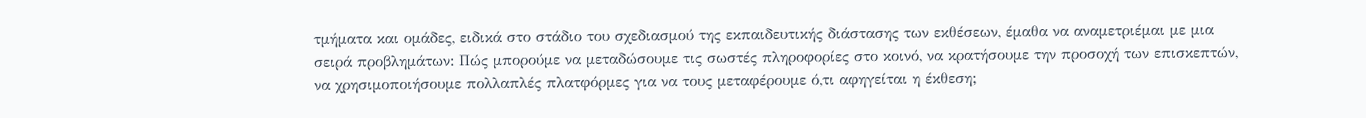τμήματα και ομάδες, ειδικά στο στάδιο του σχεδιασμού της εκπαιδευτικής διάστασης των εκθέσεων, έμαθα να αναμετριέμαι με μια σειρά προβλημάτων: Πώς μπορούμε να μεταδώσουμε τις σωστές πληροφορίες στο κοινό, να κρατήσουμε την προσοχή των επισκεπτών, να χρησιμοποιήσουμε πολλαπλές πλατφόρμες για να τους μεταφέρουμε ό,τι αφηγείται η έκθεση;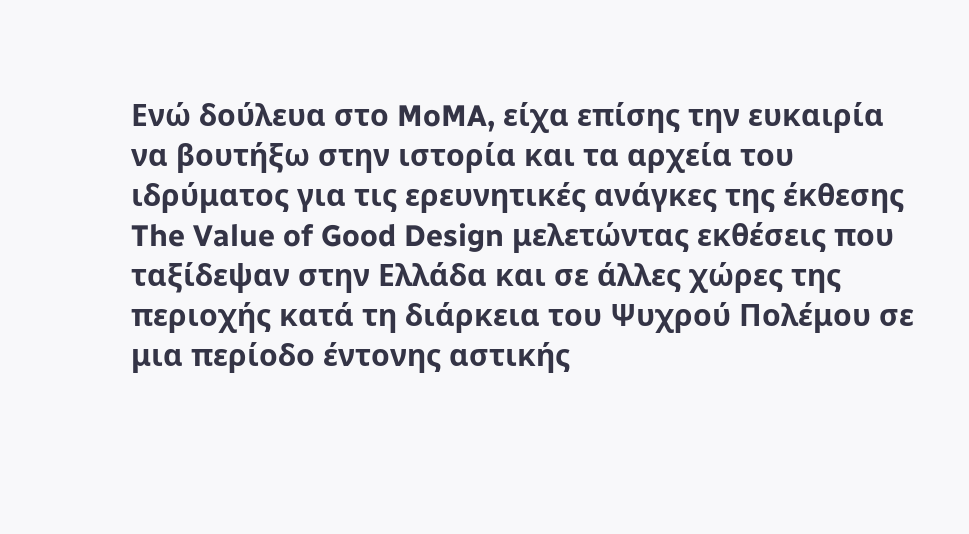Ενώ δούλευα στο MoMA, είχα επίσης την ευκαιρία να βουτήξω στην ιστορία και τα αρχεία του ιδρύματος για τις ερευνητικές ανάγκες της έκθεσης The Value of Good Design μελετώντας εκθέσεις που ταξίδεψαν στην Ελλάδα και σε άλλες χώρες της περιοχής κατά τη διάρκεια του Ψυχρού Πολέμου σε μια περίοδο έντονης αστικής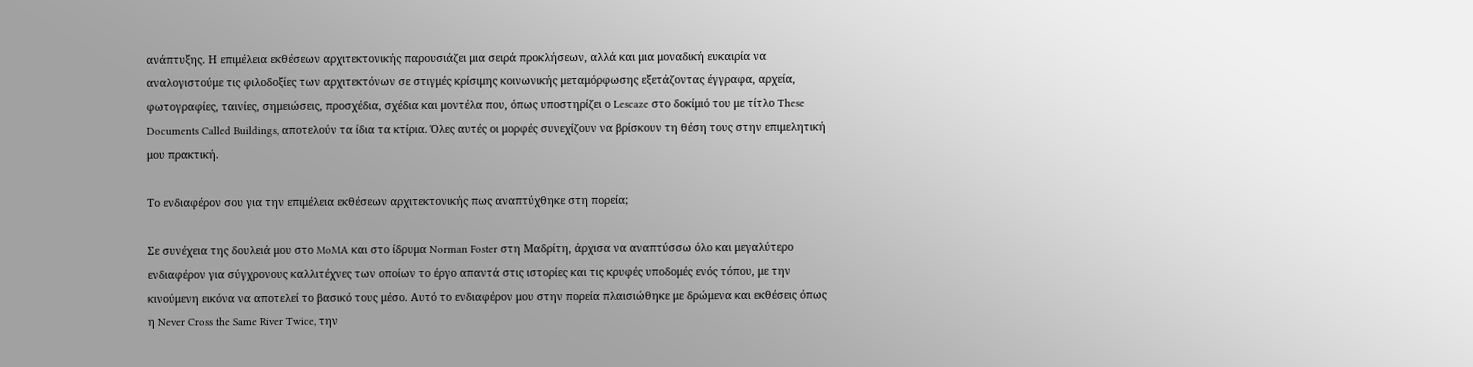ανάπτυξης. Η επιμέλεια εκθέσεων αρχιτεκτονικής παρουσιάζει μια σειρά προκλήσεων, αλλά και μια μοναδική ευκαιρία να αναλογιστούμε τις φιλοδοξίες των αρχιτεκτόνων σε στιγμές κρίσιμης κοινωνικής μεταμόρφωσης εξετάζοντας έγγραφα, αρχεία, φωτογραφίες, ταινίες, σημειώσεις, προσχέδια, σχέδια και μοντέλα που, όπως υποστηρίζει ο Lescaze στο δοκίμιό του με τίτλο These Documents Called Buildings, αποτελούν τα ίδια τα κτίρια. Όλες αυτές οι μορφές συνεχίζουν να βρίσκουν τη θέση τους στην επιμελητική μου πρακτική.

Το ενδιαφέρον σου για την επιμέλεια εκθέσεων αρχιτεκτονικής πως αναπτύχθηκε στη πορεία;

Σε συνέχεια της δουλειά μου στο MoMA και στο ίδρυμα Norman Foster στη Μαδρίτη, άρχισα να αναπτύσσω όλο και μεγαλύτερο ενδιαφέρον για σύγχρονους καλλιτέχνες των οποίων το έργο απαντά στις ιστορίες και τις κρυφές υποδομές ενός τόπου, με την κινούμενη εικόνα να αποτελεί το βασικό τους μέσο. Αυτό το ενδιαφέρον μου στην πορεία πλαισιώθηκε με δρώμενα και εκθέσεις όπως η Never Cross the Same River Twice, την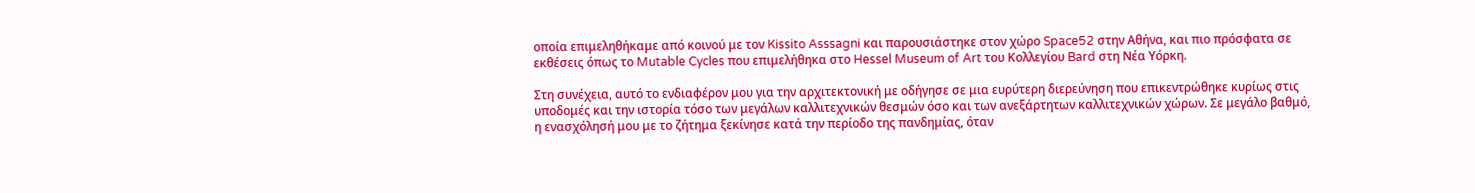οποία επιμεληθήκαμε από κοινού με τον Kissito Asssagni και παρουσιάστηκε στον χώρο Space52 στην Αθήνα, και πιο πρόσφατα σε εκθέσεις όπως το Mutable Cycles που επιμελήθηκα στο Hessel Museum of Art του Κολλεγίου Bard στη Νέα Υόρκη.

Στη συνέχεια, αυτό το ενδιαφέρον μου για την αρχιτεκτονική με οδήγησε σε μια ευρύτερη διερεύνηση που επικεντρώθηκε κυρίως στις υποδομές και την ιστορία τόσο των μεγάλων καλλιτεχνικών θεσμών όσο και των ανεξάρτητων καλλιτεχνικών χώρων. Σε μεγάλο βαθμό, η ενασχόλησή μου με το ζήτημα ξεκίνησε κατά την περίοδο της πανδημίας, όταν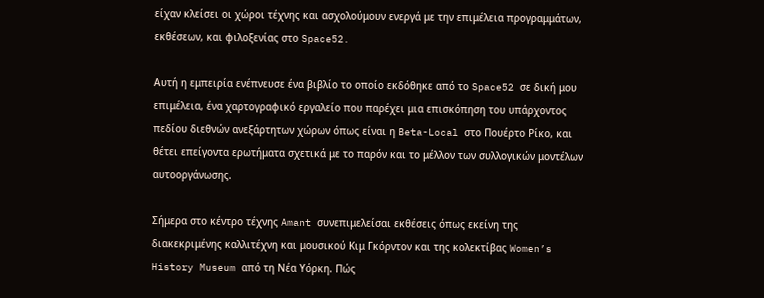είχαν κλείσει οι χώροι τέχνης και ασχολούμουν ενεργά με την επιμέλεια προγραμμάτων, εκθέσεων, και φιλοξενίας στο Space52.

Αυτή η εμπειρία ενέπνευσε ένα βιβλίο το οποίο εκδόθηκε από το Space52 σε δική μου επιμέλεια, ένα χαρτογραφικό εργαλείο που παρέχει μια επισκόπηση του υπάρχοντος πεδίου διεθνών ανεξάρτητων χώρων όπως είναι η Beta-Local στο Πουέρτο Ρίκο, και θέτει επείγοντα ερωτήματα σχετικά με το παρόν και το μέλλον των συλλογικών μοντέλων αυτοοργάνωσης.

Σήμερα στο κέντρο τέχνης Amant συνεπιμελείσαι εκθέσεις όπως εκείνη της διακεκριμένης καλλιτέχνη και μουσικού Κιμ Γκόρντον και της κολεκτίβας Women’s History Museum από τη Νέα Υόρκη. Πώς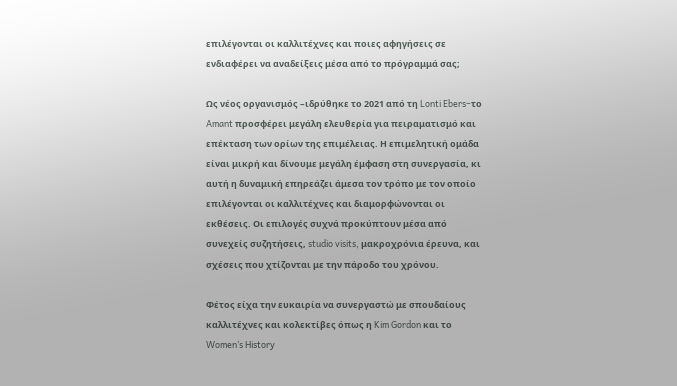επιλέγονται οι καλλιτέχνες και ποιες αφηγήσεις σε ενδιαφέρει να αναδείξεις μέσα από το πρόγραμμά σας;

Ως νέος οργανισμός –ιδρύθηκε το 2021 από τη Lonti Ebers–το Amant προσφέρει μεγάλη ελευθερία για πειραματισμό και επέκταση των ορίων της επιμέλειας. Η επιμελητική ομάδα είναι μικρή και δίνουμε μεγάλη έμφαση στη συνεργασία, κι αυτή η δυναμική επηρεάζει άμεσα τον τρόπο με τον οποίο επιλέγονται οι καλλιτέχνες και διαμορφώνονται οι εκθέσεις. Οι επιλογές συχνά προκύπτουν μέσα από συνεχείς συζητήσεις, studio visits, μακροχρόνια έρευνα, και σχέσεις που χτίζονται με την πάροδο του χρόνου.

Φέτος είχα την ευκαιρία να συνεργαστώ με σπουδαίους καλλιτέχνες και κολεκτίβες όπως η Kim Gordon και το Women’s History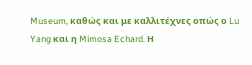Museum, καθώς και με καλλιτέχνες οπώς ο Lu Yang και η Mimosa Echard. Η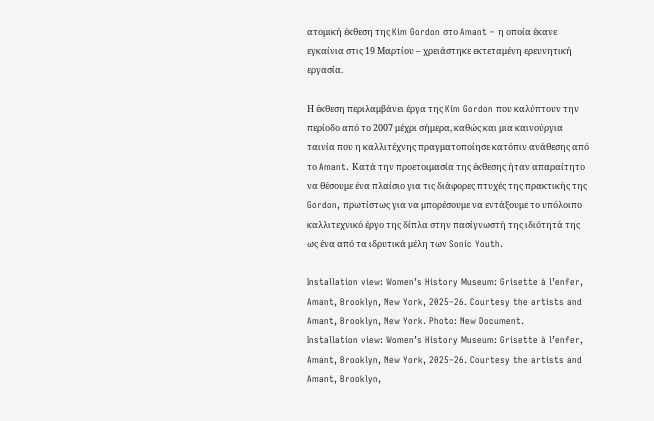ατομική έκθεση της Kim Gordon στο Amant – η οποία έκανε εγκαίνια στις 19 Μαρτίου – χρειάστηκε εκτεταμένη ερευνητική εργασία.

Η έκθεση περιλαμβάνει έργα της Kim Gordon που καλύπτουν την περίοδο από το 2007 μέχρι σήμερα, καθώς και μια καινούργια ταινία που η καλλιτέχνης πραγματοποίησε κατόπιν ανάθεσης από το Amant. Κατά την προετοιμασία της έκθεσης ήταν απαραίτητο να θέσουμε ένα πλαίσιο για τις διάφορες πτυχές της πρακτικής της Gordon, πρωτίστως για να μπορέσουμε να εντάξουμε το υπόλοιπο καλλιτεχνικό έργο της δίπλα στην πασίγνωστή της ιδιότητά της ως ένα από τα ιδρυτικά μέλη των Sonic Youth.

Installation view: Women’s History Museum: Grisette à l’enfer, Amant, Brooklyn, New York, 2025–26. Courtesy the artists and Amant, Brooklyn, New York. Photo: New Document.
Installation view: Women’s History Museum: Grisette à l’enfer, Amant, Brooklyn, New York, 2025–26. Courtesy the artists and Amant, Brooklyn,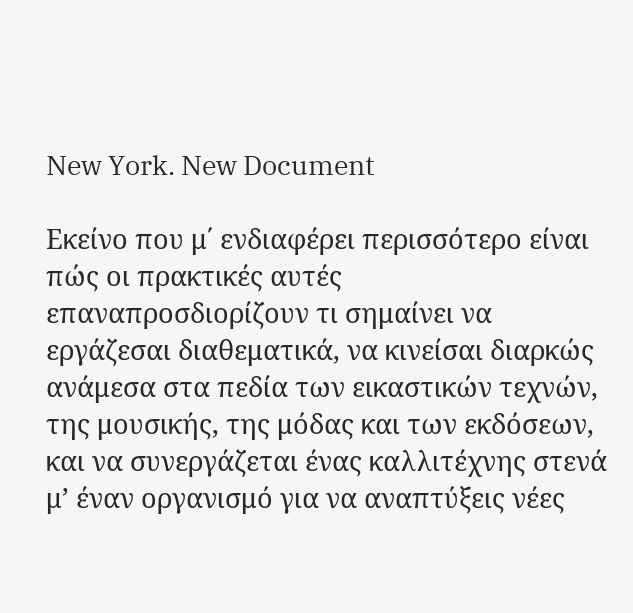New York. New Document

Εκείνο που μ΄ ενδιαφέρει περισσότερο είναι πώς οι πρακτικές αυτές επαναπροσδιορίζουν τι σημαίνει να εργάζεσαι διαθεματικά, να κινείσαι διαρκώς ανάμεσα στα πεδία των εικαστικών τεχνών, της μουσικής, της μόδας και των εκδόσεων, και να συνεργάζεται ένας καλλιτέχνης στενά μ’ έναν οργανισμό για να αναπτύξεις νέες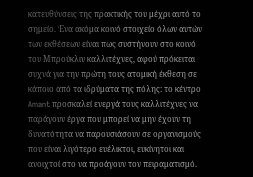κατευθύνσεις της πρακτικής του μέχρι αυτό το σημείο. Ένα ακόμα κοινό στοιχείο όλων αυτών των εκθέσεων είναι πως συστήνουν στο κοινό του Μπρούκλιν καλλιτέχνες, αφού πρόκειται συχνά για την πρώτη τους ατομική έκθεση σε κάποιο από τα ιδρύματα της πόλης: το κέντρο Amant προσκαλεί ενεργά τους καλλιτέχνες να παράγουν έργα που μπορεί να μην έχουν τη δυνατότητα να παρουσιάσουν σε οργανισμούς που είναι λιγότερο ευέλικτοι, ευκίνητοι και ανοιχτοί στο να προάγουν τον πειραματισμό.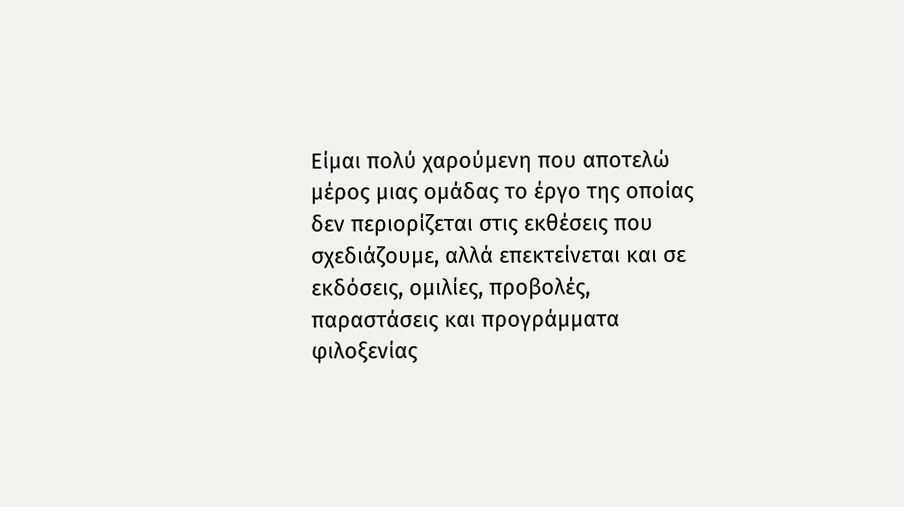Είμαι πολύ χαρούμενη που αποτελώ μέρος μιας ομάδας το έργο της οποίας δεν περιορίζεται στις εκθέσεις που σχεδιάζουμε, αλλά επεκτείνεται και σε εκδόσεις, ομιλίες, προβολές, παραστάσεις και προγράμματα φιλοξενίας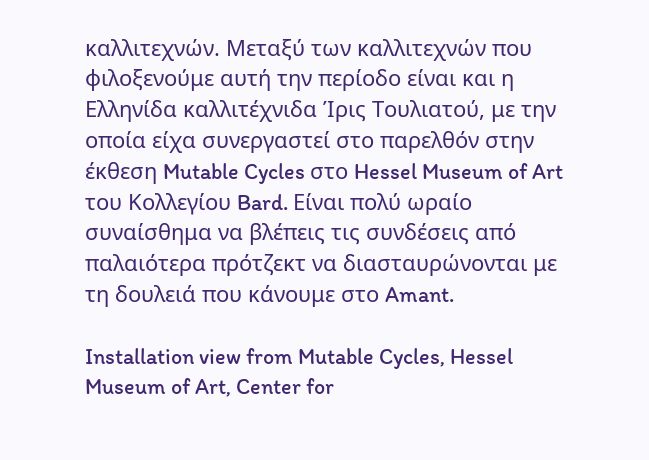καλλιτεχνών. Μεταξύ των καλλιτεχνών που φιλοξενούμε αυτή την περίοδο είναι και η Ελληνίδα καλλιτέχνιδα Ίρις Τουλιατού, με την οποία είχα συνεργαστεί στο παρελθόν στην έκθεση Mutable Cycles στο Hessel Museum of Art του Κολλεγίου Bard. Είναι πολύ ωραίο συναίσθημα να βλέπεις τις συνδέσεις από παλαιότερα πρότζεκτ να διασταυρώνονται με τη δουλειά που κάνουμε στο Amant.

Installation view from Mutable Cycles, Hessel Museum of Art, Center for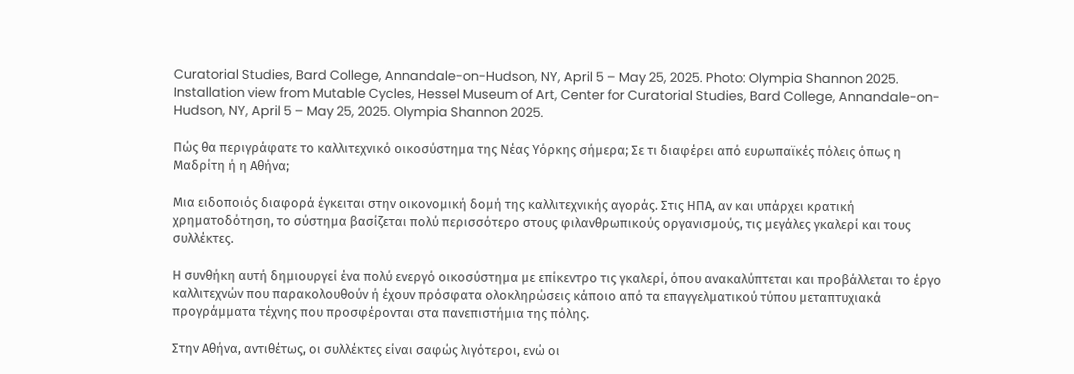Curatorial Studies, Bard College, Annandale-on-Hudson, NY, April 5 – May 25, 2025. Photo: Olympia Shannon 2025.
Installation view from Mutable Cycles, Hessel Museum of Art, Center for Curatorial Studies, Bard College, Annandale-on-Hudson, NY, April 5 – May 25, 2025. Olympia Shannon 2025.

Πώς θα περιγράφατε το καλλιτεχνικό οικοσύστημα της Νέας Υόρκης σήμερα; Σε τι διαφέρει από ευρωπαϊκές πόλεις όπως η Μαδρίτη ή η Αθήνα;

Μια ειδοποιός διαφορά έγκειται στην οικονομική δομή της καλλιτεχνικής αγοράς. Στις ΗΠΑ, αν και υπάρχει κρατική χρηματοδότηση, το σύστημα βασίζεται πολύ περισσότερο στους φιλανθρωπικούς οργανισμούς, τις μεγάλες γκαλερί και τους συλλέκτες.

Η συνθήκη αυτή δημιουργεί ένα πολύ ενεργό οικοσύστημα με επίκεντρο τις γκαλερί, όπου ανακαλύπτεται και προβάλλεται το έργο καλλιτεχνών που παρακολουθούν ή έχουν πρόσφατα ολοκληρώσεις κάποιο από τα επαγγελματικού τύπου μεταπτυχιακά προγράμματα τέχνης που προσφέρονται στα πανεπιστήμια της πόλης.

Στην Αθήνα, αντιθέτως, οι συλλέκτες είναι σαφώς λιγότεροι, ενώ οι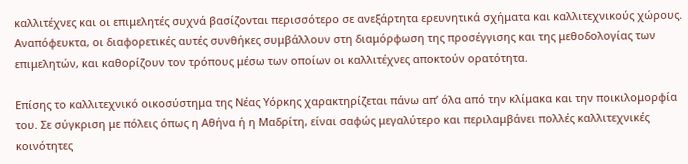καλλιτέχνες και οι επιμελητές συχνά βασίζονται περισσότερο σε ανεξάρτητα ερευνητικά σχήματα και καλλιτεχνικούς χώρους. Αναπόφευκτα, οι διαφορετικές αυτές συνθήκες συμβάλλουν στη διαμόρφωση της προσέγγισης και της μεθοδολογίας των επιμελητών, και καθορίζουν τον τρόπους μέσω των οποίων οι καλλιτέχνες αποκτούν ορατότητα.

Επίσης το καλλιτεχνικό οικοσύστημα της Νέας Υόρκης χαρακτηρίζεται πάνω απ’ όλα από την κλίμακα και την ποικιλομορφία του. Σε σύγκριση με πόλεις όπως η Αθήνα ή η Μαδρίτη, είναι σαφώς μεγαλύτερο και περιλαμβάνει πολλές καλλιτεχνικές κοινότητες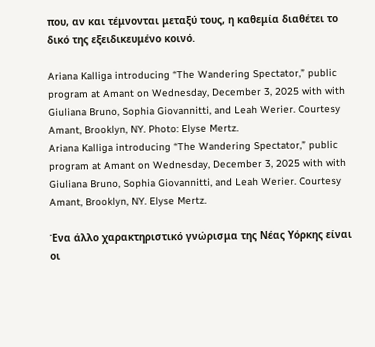που, αν και τέμνονται μεταξύ τους, η καθεμία διαθέτει το δικό της εξειδικευμένο κοινό.

Ariana Kalliga introducing “The Wandering Spectator,” public program at Amant on Wednesday, December 3, 2025 with with Giuliana Bruno, Sophia Giovannitti, and Leah Werier. Courtesy Amant, Brooklyn, NY. Photo: Elyse Mertz.
Ariana Kalliga introducing “The Wandering Spectator,” public program at Amant on Wednesday, December 3, 2025 with with Giuliana Bruno, Sophia Giovannitti, and Leah Werier. Courtesy Amant, Brooklyn, NY. Elyse Mertz.

Ένα άλλο χαρακτηριστικό γνώρισμα της Νέας Υόρκης είναι οι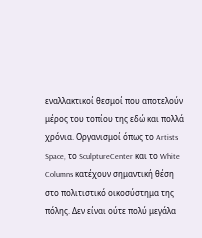εναλλακτικοί θεσμοί που αποτελούν μέρος του τοπίου της εδώ και πολλά χρόνια. Οργανισμοί όπως το Artists Space, το SculptureCenter και το White Columns κατέχουν σημαντική θέση στο πολιτιστικό οικοσύστημα της πόλης. Δεν είναι ούτε πολύ μεγάλα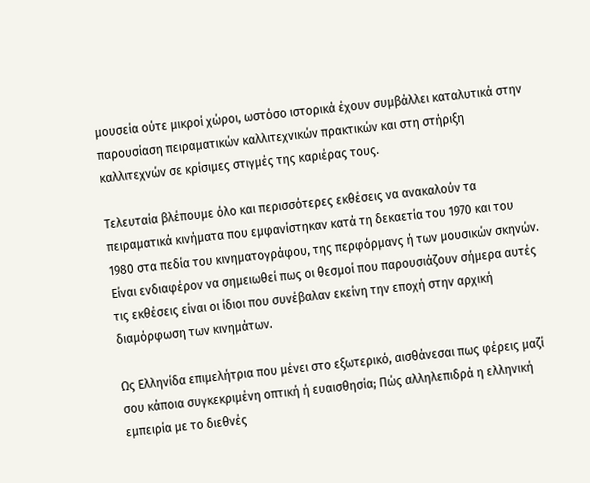μουσεία ούτε μικροί χώροι, ωστόσο ιστορικά έχουν συμβάλλει καταλυτικά στην παρουσίαση πειραματικών καλλιτεχνικών πρακτικών και στη στήριξη καλλιτεχνών σε κρίσιμες στιγμές της καριέρας τους.

Τελευταία βλέπουμε όλο και περισσότερες εκθέσεις να ανακαλούν τα πειραματικά κινήματα που εμφανίστηκαν κατά τη δεκαετία του 1970 και του 1980 στα πεδία του κινηματογράφου, της περφόρμανς ή των μουσικών σκηνών. Είναι ενδιαφέρον να σημειωθεί πως οι θεσμοί που παρουσιάζουν σήμερα αυτές τις εκθέσεις είναι οι ίδιοι που συνέβαλαν εκείνη την εποχή στην αρχική διαμόρφωση των κινημάτων.

Ως Ελληνίδα επιμελήτρια που μένει στο εξωτερικό, αισθάνεσαι πως φέρεις μαζί σου κάποια συγκεκριμένη οπτική ή ευαισθησία; Πώς αλληλεπιδρά η ελληνική εμπειρία με το διεθνές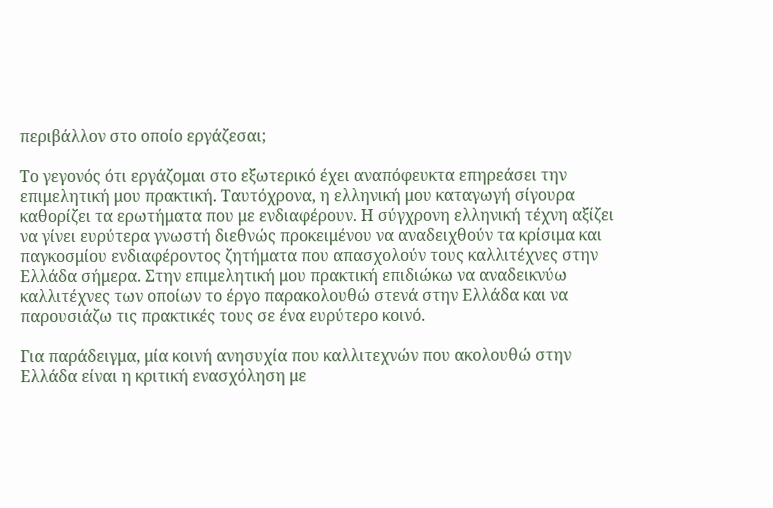περιβάλλον στο οποίο εργάζεσαι;

Το γεγονός ότι εργάζομαι στο εξωτερικό έχει αναπόφευκτα επηρεάσει την επιμελητική μου πρακτική. Ταυτόχρονα, η ελληνική μου καταγωγή σίγουρα καθορίζει τα ερωτήματα που με ενδιαφέρουν. Η σύγχρονη ελληνική τέχνη αξίζει να γίνει ευρύτερα γνωστή διεθνώς προκειμένου να αναδειχθούν τα κρίσιμα και παγκοσμίου ενδιαφέροντος ζητήματα που απασχολούν τους καλλιτέχνες στην Ελλάδα σήμερα. Στην επιμελητική μου πρακτική επιδιώκω να αναδεικνύω καλλιτέχνες των οποίων το έργο παρακολουθώ στενά στην Ελλάδα και να παρουσιάζω τις πρακτικές τους σε ένα ευρύτερο κοινό.

Για παράδειγμα, μία κοινή ανησυχία που καλλιτεχνών που ακολουθώ στην Ελλάδα είναι η κριτική ενασχόληση με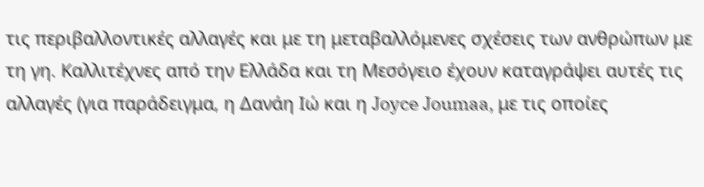τις περιβαλλοντικές αλλαγές και με τη μεταβαλλόμενες σχέσεις των ανθρώπων με τη γη. Καλλιτέχνες από την Ελλάδα και τη Μεσόγειο έχουν καταγράψει αυτές τις αλλαγές (για παράδειγμα, η Δανάη Ιώ και η Joyce Joumaa, με τις οποίες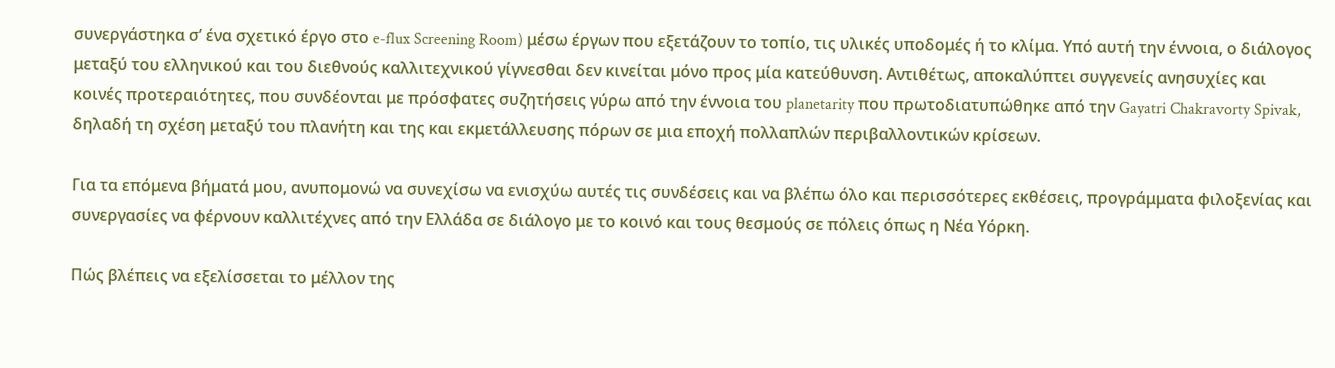συνεργάστηκα σ’ ένα σχετικό έργο στο e-flux Screening Room) μέσω έργων που εξετάζουν το τοπίο, τις υλικές υποδομές ή το κλίμα. Υπό αυτή την έννοια, ο διάλογος μεταξύ του ελληνικού και του διεθνούς καλλιτεχνικού γίγνεσθαι δεν κινείται μόνο προς μία κατεύθυνση. Αντιθέτως, αποκαλύπτει συγγενείς ανησυχίες και κοινές προτεραιότητες, που συνδέονται με πρόσφατες συζητήσεις γύρω από την έννοια του planetarity που πρωτοδιατυπώθηκε από την Gayatri Chakravorty Spivak, δηλαδή τη σχέση μεταξύ του πλανήτη και της και εκμετάλλευσης πόρων σε μια εποχή πολλαπλών περιβαλλοντικών κρίσεων.

Για τα επόμενα βήματά μου, ανυπομονώ να συνεχίσω να ενισχύω αυτές τις συνδέσεις και να βλέπω όλο και περισσότερες εκθέσεις, προγράμματα φιλοξενίας και συνεργασίες να φέρνουν καλλιτέχνες από την Ελλάδα σε διάλογο με το κοινό και τους θεσμούς σε πόλεις όπως η Νέα Υόρκη.

Πώς βλέπεις να εξελίσσεται το μέλλον της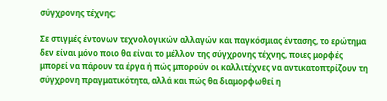σύγχρονης τέχνης;

Σε στιγμές έντονων τεχνολογικών αλλαγών και παγκόσμιας έντασης, το ερώτημα δεν είναι μόνο ποιο θα είναι το μέλλον της σύγχρονης τέχνης, ποιες μορφές μπορεί να πάρουν τα έργα ή πώς μπορούν οι καλλιτέχνες να αντικατοπτρίζουν τη σύγχρονη πραγματικότητα, αλλά και πώς θα διαμορφωθεί η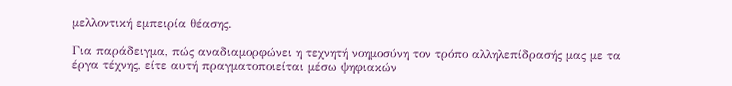μελλοντική εμπειρία θέασης.

Για παράδειγμα, πώς αναδιαμορφώνει η τεχνητή νοημοσύνη τον τρόπο αλληλεπίδρασής μας με τα έργα τέχνης, είτε αυτή πραγματοποιείται μέσω ψηφιακών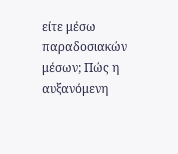είτε μέσω παραδοσιακών μέσων; Πώς η αυξανόμενη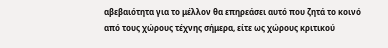αβεβαιότητα για το μέλλον θα επηρεάσει αυτό που ζητά το κοινό από τους χώρους τέχνης σήμερα, είτε ως χώρους κριτικού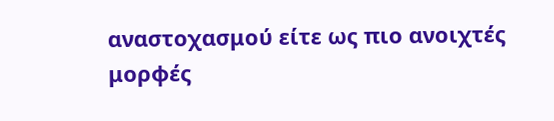αναστοχασμού είτε ως πιο ανοιχτές μορφές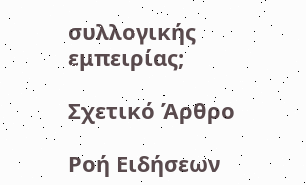συλλογικής εμπειρίας;

Σχετικό Άρθρο

Ροή Ειδήσεων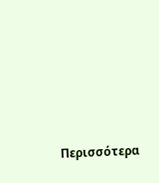Περισσότερα